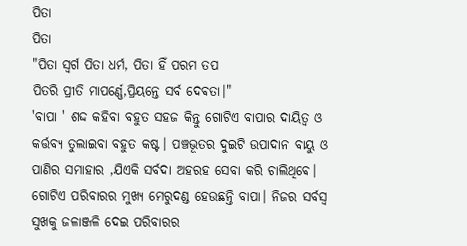ପିତା
ପିତା
"ପିତା ସ୍ୱର୍ଗ ପିତା ଧର୍ମ, ପିତା ହିଁ ପରମ ତପ
ପିତରି ପ୍ରୀତି ମାପର୍ଣ୍ଣେ,ପ୍ରିୟନ୍ତେ ସର୍ବ ଦେଵତା।"
'ବାପା ' ଶଦ୍ଦ କହିବା ବହୁତ ସହଜ କିନ୍ତୁ ଗୋଟିଏ ବାପାର ଦାୟିତ୍ଵ ଓ କର୍ତ୍ତବ୍ୟ ତୁଲାଇବା ବହୁତ କଷ୍ଟ। ପଞ୍ଚଭୂତର ଦୁଇଟି ଉପାଦାନ ବାୟୁ ଓ ପାଣିର ସମାହାର ,ଯିଏକି ସର୍ବଦା ଅହରହ ସେବା କରି ଚାଲିଥିଵେ। ଗୋଟିଏ ପରିବାରର ମୁଖ୍ୟ ମେରୁଦଣ୍ଡ ହେଉଛନ୍ତି ବାପା। ନିଜର ସର୍ବସ୍ବ ସୁଖକୁ ଜଳାଞ୍ଜଳି ଦେଇ ପରିବାରର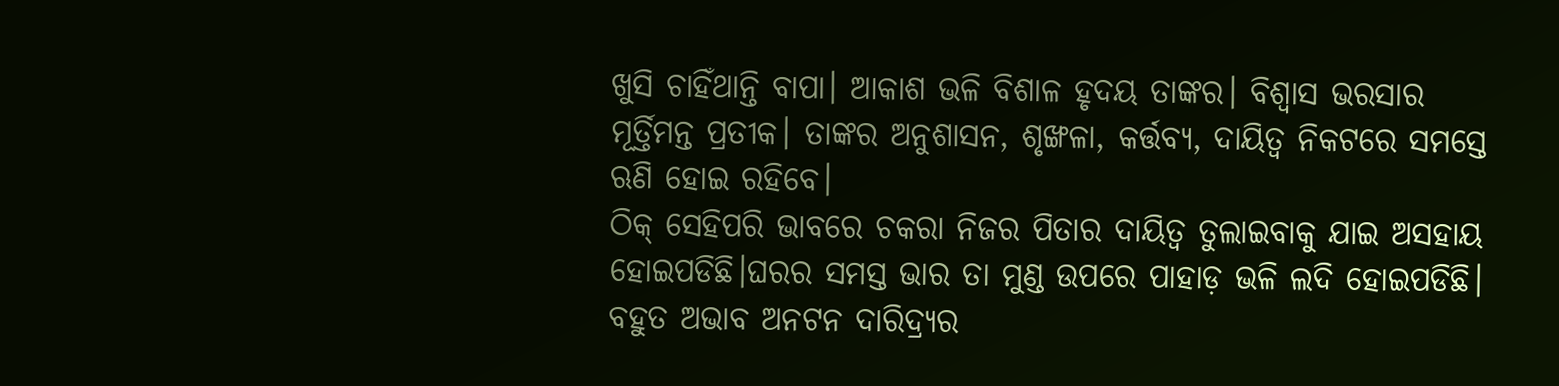ଖୁସି ଚାହିଁଥାନ୍ତି ବାପା। ଆକାଶ ଭଳି ବିଶାଳ ହୃଦୟ ତାଙ୍କର। ବିଶ୍ୱାସ ଭରସାର ମୂର୍ତ୍ତିମନ୍ତ ପ୍ରତୀକ। ତାଙ୍କର ଅନୁଶାସନ, ଶୃଙ୍ଖଳା, କର୍ତ୍ତବ୍ୟ, ଦାୟିତ୍ଵ ନିକଟରେ ସମସ୍ତେ ଋଣି ହୋଇ ରହିବେ।
ଠିକ୍ ସେହିପରି ଭାବରେ ଚକରା ନିଜର ପିତାର ଦାୟିତ୍ଵ ତୁଲାଇବାକୁ ଯାଇ ଅସହାୟ ହୋଇପଡିଛି।ଘରର ସମସ୍ତ ଭାର ତା ମୁଣ୍ଡ ଉପରେ ପାହାଡ଼ ଭଳି ଲଦି ହୋଇପଡିଛି। ବହୁତ ଅଭାବ ଅନଟନ ଦାରିଦ୍ର୍ୟର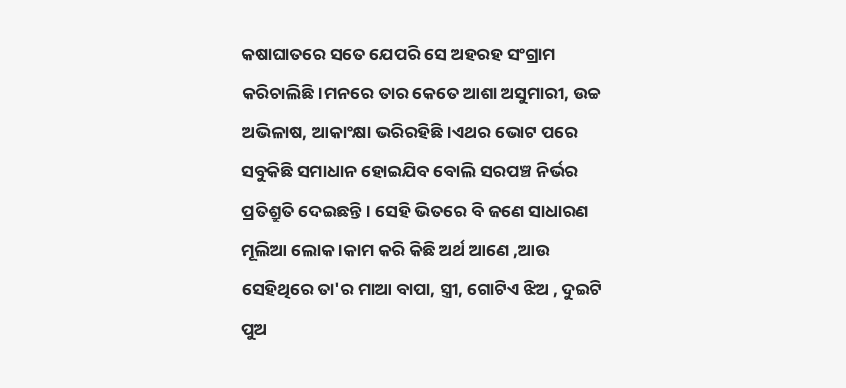କଷାଘାତରେ ସତେ ଯେପରି ସେ ଅହରହ ସଂଗ୍ରାମ କରିଚାଲିଛି।ମନରେ ତାର କେତେ ଆଶା ଅସୁମାରୀ, ଉଚ୍ଚ ଅଭିଳାଷ, ଆକାଂକ୍ଷା ଭରିରହିଛି।ଏଥର ଭୋଟ ପରେ ସବୁକିଛି ସମାଧାନ ହୋଇଯିବ ବୋଲି ସରପଞ୍ଚ ନିର୍ଭର ପ୍ରତିଶ୍ରୁତି ଦେଇଛନ୍ତି। ସେହି ଭିତରେ ବି ଜଣେ ସାଧାରଣ ମୂଲିଆ ଲୋକ ।କାମ କରି କିଛି ଅର୍ଥ ଆଣେ ,ଆଉ ସେହିଥିରେ ତା'ର ମାଆ ବାପା, ସ୍ତ୍ରୀ, ଗୋଟିଏ ଝିଅ , ଦୁଇଟି ପୁଅ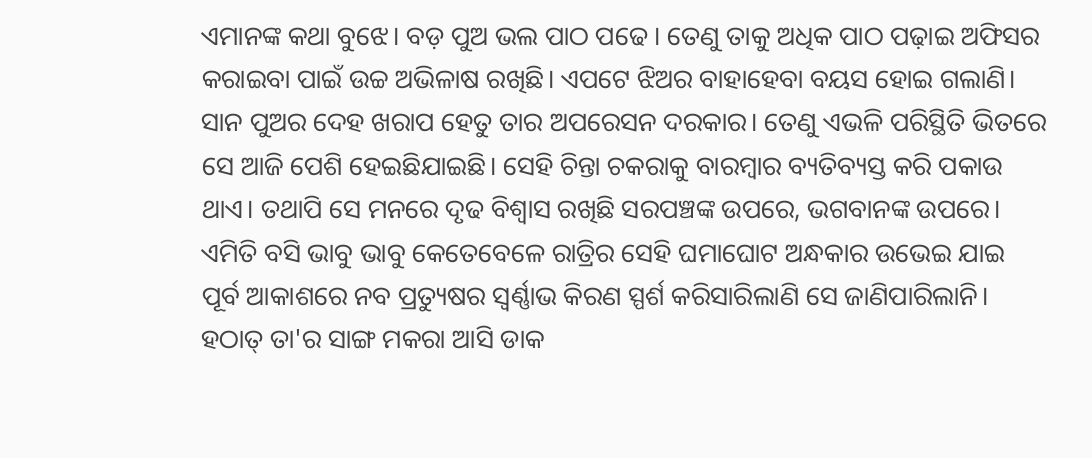ଏମାନଙ୍କ କଥା ବୁଝେ। ବଡ଼ ପୁଅ ଭଲ ପାଠ ପଢେ । ତେଣୁ ତାକୁ ଅଧିକ ପାଠ ପଢ଼ାଇ ଅଫିସର କରାଇବା ପାଇଁ ଉଚ୍ଚ ଅଭିଳାଷ ରଖିଛି। ଏପଟେ ଝିଅର ବାହାହେବା ବୟସ ହୋଇ ଗଲାଣି। ସାନ ପୁଅର ଦେହ ଖରାପ ହେତୁ ତାର ଅପରେସନ ଦରକାର। ତେଣୁ ଏଭଳି ପରିସ୍ଥିତି ଭିତରେ ସେ ଆଜି ପେଶି ହେଇଛିଯାଇଛି। ସେହି ଚିନ୍ତା ଚକରାକୁ ବାରମ୍ବାର ବ୍ୟତିବ୍ୟସ୍ତ କରି ପକାଉ ଥାଏ। ତଥାପି ସେ ମନରେ ଦୃଢ ବିଶ୍ବାସ ରଖିଛି ସରପଞ୍ଚଙ୍କ ଉପରେ, ଭଗବାନଙ୍କ ଉପରେ। ଏମିତି ବସି ଭାବୁ ଭାବୁ କେତେବେଳେ ରାତ୍ରିର ସେହି ଘମାଘୋଟ ଅନ୍ଧକାର ଉଭେଇ ଯାଇ ପୂର୍ବ ଆକାଶରେ ନବ ପ୍ରତ୍ୟୁଷର ସ୍ବର୍ଣ୍ଣାଭ କିରଣ ସ୍ପର୍ଶ କରିସାରିଲାଣି ସେ ଜାଣିପାରିଲାନି।
ହଠାତ୍ ତା'ର ସାଙ୍ଗ ମକରା ଆସି ଡାକ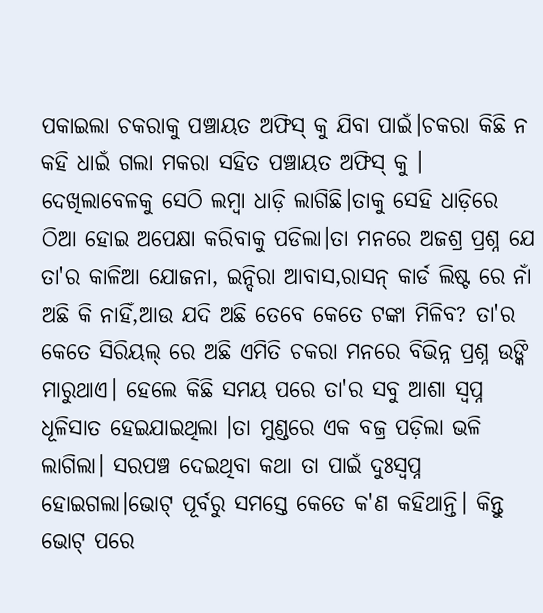ପକାଇଲା ଚକରାକୁ ପଞ୍ଚାୟତ ଅଫିସ୍ କୁ ଯିବା ପାଇଁ।ଚକରା କିଛି ନ କହି ଧାଇଁ ଗଲା ମକରା ସହିତ ପଞ୍ଚାୟତ ଅଫିସ୍ କୁ । ଦେଖିଲାବେଳକୁ ସେଠି ଲମ୍ବା ଧାଡ଼ି ଲାଗିଛି।ତାକୁ ସେହି ଧାଡ଼ିରେ ଠିଆ ହୋଇ ଅପେକ୍ଷା କରିବାକୁ ପଡିଲା।ତା ମନରେ ଅଜଶ୍ର ପ୍ରଶ୍ନ ଯେ ତା'ର କାଳିଆ ଯୋଜନା, ଇନ୍ଦିରା ଆବାସ,ରାସନ୍ କାର୍ଡ ଲିଷ୍ଟ ରେ ନାଁ ଅଛି କି ନାହିଁ,ଆଉ ଯଦି ଅଛି ତେବେ କେତେ ଟଙ୍କା ମିଳିବ? ତା'ର କେତେ ସିରିୟଲ୍ ରେ ଅଛି ଏମିତି ଚକରା ମନରେ ବିଭିନ୍ନ ପ୍ରଶ୍ନ ଉଙ୍କି ମାରୁଥାଏ। ହେଲେ କିଛି ସମୟ ପରେ ତା'ର ସବୁ ଆଶା ସ୍ୱପ୍ନ ଧୂଳିସାତ ହେଇଯାଇଥିଲା ।ତା ମୁଣ୍ଡରେ ଏକ ବଜ୍ର ପଡ଼ିଲା ଭଳି ଲାଗିଲା। ସରପଞ୍ଚ ଦେଇଥିବା କଥା ତା ପାଇଁ ଦୁଃସ୍ୱପ୍ନ ହୋଇଗଲା।ଭୋଟ୍ ପୂର୍ବରୁ ସମସ୍ତେ କେତେ କ'ଣ କହିଥାନ୍ତି। କିନ୍ତୁ ଭୋଟ୍ ପରେ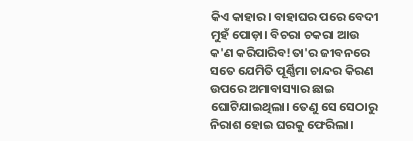କିଏ କାହାର। ବାହାଘର ପରେ ବେଦୀ ମୁହଁ ପୋଡ଼ା। ବିଚରା ଚକରା ଆଉ କ'ଣ କରିପାରିବ!ତା'ର ଜୀବନରେ ସତେ ଯେମିତି ପୂର୍ଣ୍ଣିମା ଚାନ୍ଦର କିରଣ ଉପରେ ଅମାବାସ୍ୟାର ଛାଇ ଘୋଟିଯାଇଥିଲା। ତେଣୁ ସେ ସେଠାରୁ ନିରାଶ ହୋଇ ଘରକୁ ଫେରିଲା।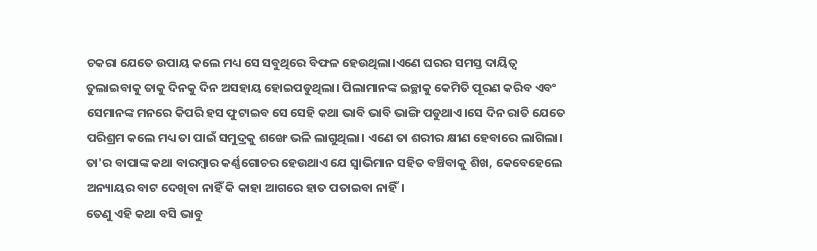ଚକରା ଯେତେ ଉପାୟ କଲେ ମଧ୍ୟ ସେ ସବୁଥିରେ ବିଫଳ ହେଉଥିଲା।ଏଣେ ଘରର ସମସ୍ତ ଦାୟିତ୍ବ ତୁଲାଇବାକୁ ତାକୁ ଦିନକୁ ଦିନ ଅସହାୟ ହୋଇପଡୁଥିଲା। ପିଲାମାନଙ୍କ ଇଚ୍ଛାକୁ କେମିତି ପୂରଣ କରିବ ଏବଂ ସେମାନଙ୍କ ମନରେ କିପରି ହସ ଫୁଟାଇବ ସେ ସେହି କଥା ଭାବି ଭାବି ଭାଙ୍ଗି ପଡୁଥାଏ।ସେ ଦିନ ରାତି ଯେତେ ପରିଶ୍ରମ କଲେ ମଧ୍ୟ ତା ପାଇଁ ସମୁଦ୍ରକୁ ଶଙ୍ଖେ ଭଳି ଲାଗୁଥିଲା। ଏଣେ ତା ଶରୀର କ୍ଷୀଣ ହେବାରେ ଲାଗିଲା। ତା'ର ବାପାଙ୍କ କଥା ବାରମ୍ବାର କର୍ଣ୍ଣଗୋଚର ହେଉଥାଏ ଯେ ସ୍ୱାଭିମାନ ସହିତ ବଞ୍ଚିବାକୁ ଶିଖ, କେବେହେଲେ ଅନ୍ୟାୟର ବାଟ ଦେଖିବା ନାହିଁ କି କାହା ଆଗରେ ହାତ ପତାଇବା ନାହିଁ।
ତେଣୁ ଏହି କଥା ବସି ଭାବୁ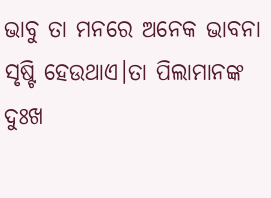ଭାବୁ ତା ମନରେ ଅନେକ ଭାବନା ସୃଷ୍ଟି ହେଉଥାଏ।ତା ପିଲାମାନଙ୍କ ଦୁଃଖ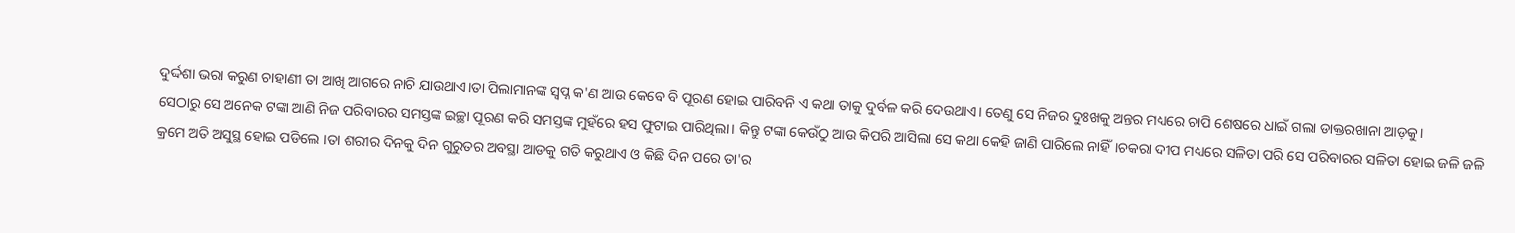ଦୁର୍ଦ୍ଦଶା ଭରା କରୁଣ ଚାହାଣୀ ତା ଆଖି ଆଗରେ ନାଚି ଯାଉଥାଏ।ତା ପିଲାମାନଙ୍କ ସ୍ୱପ୍ନ କ'ଣ ଆଉ କେବେ ବି ପୂରଣ ହୋଇ ପାରିବନି ଏ କଥା ତାକୁ ଦୁର୍ବଳ କରି ଦେଉଥାଏ। ତେଣୁ ସେ ନିଜର ଦୁଃଖକୁ ଅନ୍ତର ମଧ୍ୟରେ ଚାପି ଶେଷରେ ଧାଇଁ ଗଲା ଡାକ୍ତରଖାନା ଆଡ଼କୁ।
ସେଠାରୁ ସେ ଅନେକ ଟଙ୍କା ଆଣି ନିଜ ପରିବାରର ସମସ୍ତଙ୍କ ଇଚ୍ଛା ପୂରଣ କରି ସମସ୍ତଙ୍କ ମୁହଁରେ ହସ ଫୁଟାଇ ପାରିଥିଲା। କିନ୍ତୁ ଟଙ୍କା କେଉଁଠୁ ଆଉ କିପରି ଆସିଲା ସେ କଥା କେହି ଜାଣି ପାରିଲେ ନାହିଁ।ଚକରା ଦୀପ ମଧ୍ୟରେ ସଳିତା ପରି ସେ ପରିବାରର ସଳିତା ହୋଇ ଜଳି ଜଳି କ୍ରମେ ଅତି ଅସୁସ୍ଥ ହୋଇ ପଡିଲେ ।ତା ଶରୀର ଦିନକୁ ଦିନ ଗୁରୁତର ଅବସ୍ଥା ଆଡକୁ ଗତି କରୁଥାଏ ଓ କିଛି ଦିନ ପରେ ତା'ର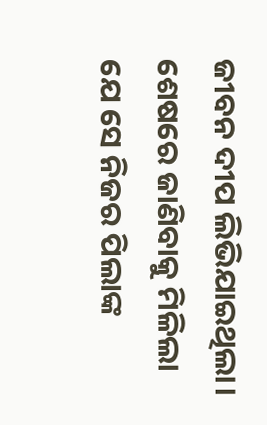ଜୀବନ ଦୀପ ଲିଭିଯାଇଥିଲା। ଶେଷରେ ଜାଣିବାକୁ ମିଳିଲା ଯେ ସେ ନିଜର ପିଲାଙ୍କ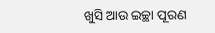ଖୁସି ଆଉ ଇଚ୍ଛା ପୂରଣ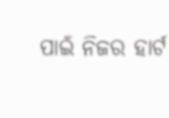ପାଇଁ ନିଜର ହାର୍ଟ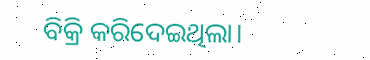ବିକ୍ରି କରିଦେଇଥିଲା।